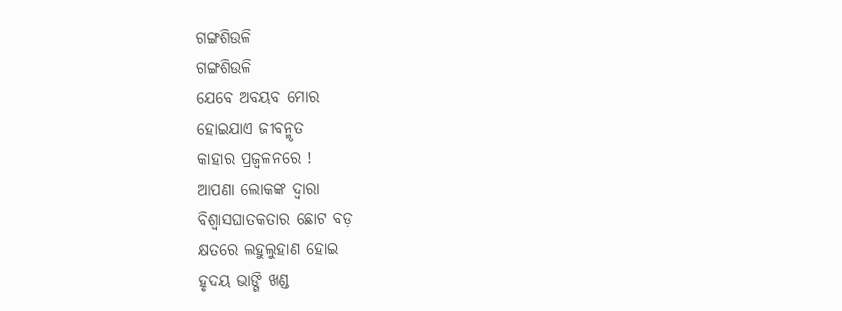ଗଙ୍ଗଶିଉଳି
ଗଙ୍ଗଶିଉଳି
ଯେବେ ଅବୟବ ମୋର
ହୋଇଯାଏ ଜୀବନ୍ମୃତ
କାହାର ପ୍ରଜ୍ୱଳନରେ !
ଆପଣା ଲୋକଙ୍କ ଦ୍ୱାରା
ବିଶ୍ବାସଘାତକତାର ଛୋଟ ବଡ଼
କ୍ଷତରେ ଲହୁଲୁହାଣ ହୋଇ
ହୃଦୟ ଭାଙ୍ଗି ଖଣ୍ଡ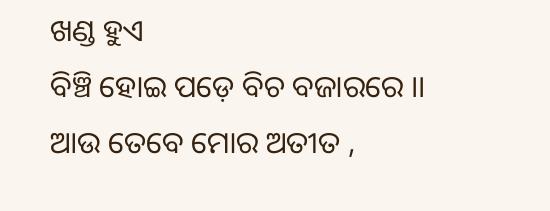ଖଣ୍ଡ ହୁଏ
ବିଞ୍ଚି ହୋଇ ପଡ଼େ ବିଚ ବଜାରରେ ।।
ଆଉ ତେବେ ମୋର ଅତୀତ ,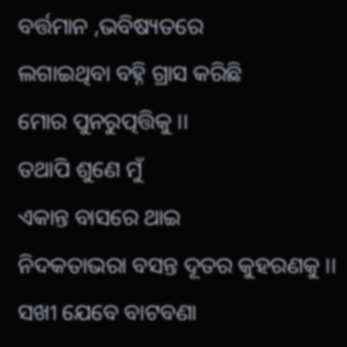ବର୍ତ୍ତମାନ ,ଭବିଷ୍ୟତରେ
ଲଗାଇଥିବା ବହ୍ନି ଗ୍ରାସ କରିଛି
ମୋର ପୁନରୁତ୍ପତ୍ତିକୁ ।।
ତଥାପି ଶୁଣେ ମୁଁ
ଏକାନ୍ତ ବାସରେ ଥାଇ
ନିଦକତାଭରା ବସନ୍ତ ଦୂତର କୁହରଣକୁ ।।
ସଖୀ ଯେବେ ବାଟବଣା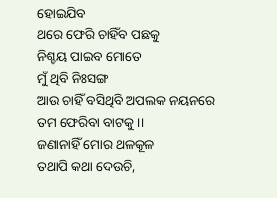ହୋଇଯିବ
ଥରେ ଫେରି ଚାହିଁବ ପଛକୁ
ନିଶ୍ଚୟ ପାଇବ ମୋତେ
ମୁଁ ଥିବି ନିଃସଙ୍ଗ
ଆଉ ଚାହିଁ ବସିଥିବି ଅପଲକ ନୟନରେ
ତମ ଫେରିବା ବାଟକୁ ।।
ଜଣାନାହିଁ ମୋର ଥଳକୂଳ
ତଥାପି କଥା ଦେଉଚି,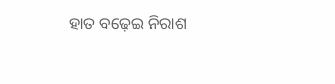ହାତ ବଢ଼େଇ ନିରାଶ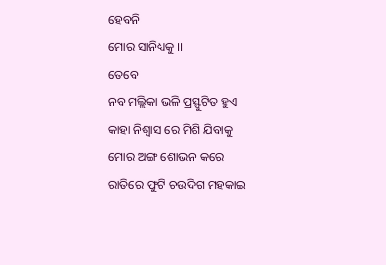ହେବନି
ମୋର ସାନିଧ୍ୟକୁ ।।
ତେବେ
ନବ ମଲ୍ଲିକା ଭଳି ପ୍ରସ୍ଫୁଟିତ ହୁଏ
କାହା ନିଶ୍ବାସ ରେ ମିଶି ଯିବାକୁ
ମୋର ଅଙ୍ଗ ଶୋଭନ କରେ
ରାତିରେ ଫୁଟି ଚଉଦିଗ ମହକାଇ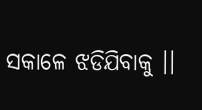ସକାଳେ ଝଡିଯିବାକୁ ।।